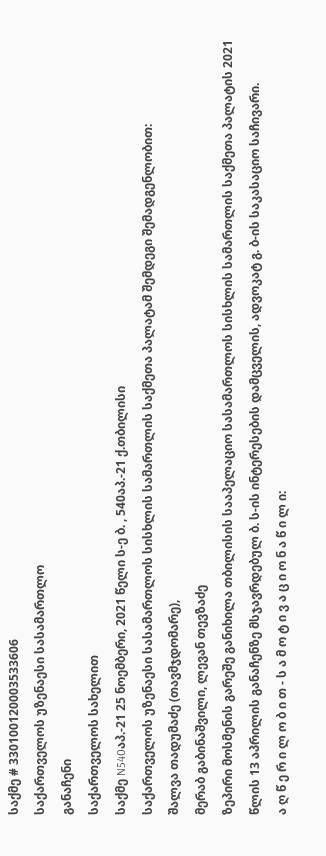საქმე # 330100120003533606
საქართველოს უზენაესი სასამართლო
განაჩენი
საქართველოს სახელით
საქმე N540აპ.-21 25 ნოემბერი, 2021 წელი ს-ე ბ. , 540აპ.-21 ქ.თბილისი
საქართველოს უზენაესი სასამართლოს სისხლის სამართლის საქმეთა პალატამ შემდეგი შემადგენლობით:
შალვა თადუმაძე (თავმჯდომარე),
მერაბ გაბინაშვილი, ლევან თევზაძე
ზეპირი მოსმენის გარეშე განიხილა თბილისის სააპელაციო სასამართლოს სისხლის სამართლის საქმეთა პალატის 2021 წლის 13 აპრილის განაჩენზე მსჯავრდებულ ბ. ს-ის ინტერესების დამცველის, ადვოკატ გ. ბ-ის საკასაციო საჩივარი.
ა ღ წ ე რ ი ლ ო ბ ი თ - ს ა მ ო ტ ი ვ ა ც ი ო ნ ა წ ი ლ ი: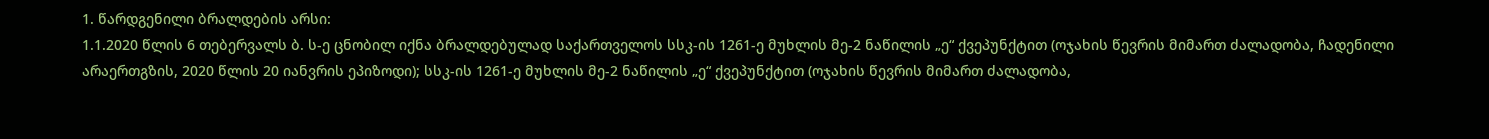1. წარდგენილი ბრალდების არსი:
1.1.2020 წლის 6 თებერვალს ბ. ს-ე ცნობილ იქნა ბრალდებულად საქართველოს სსკ-ის 1261-ე მუხლის მე-2 ნაწილის „ე“ ქვეპუნქტით (ოჯახის წევრის მიმართ ძალადობა, ჩადენილი არაერთგზის, 2020 წლის 20 იანვრის ეპიზოდი); სსკ-ის 1261-ე მუხლის მე-2 ნაწილის „ე“ ქვეპუნქტით (ოჯახის წევრის მიმართ ძალადობა,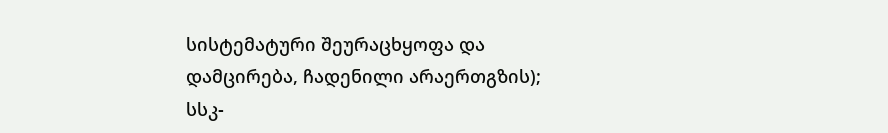სისტემატური შეურაცხყოფა და დამცირება, ჩადენილი არაერთგზის); სსკ-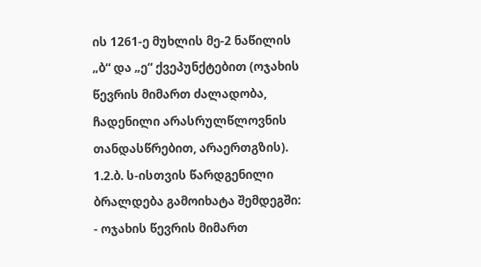ის 1261-ე მუხლის მე-2 ნაწილის „ბ“ და „ე“ ქვეპუნქტებით (ოჯახის წევრის მიმართ ძალადობა, ჩადენილი არასრულწლოვნის თანდასწრებით, არაერთგზის).
1.2.ბ. ს-ისთვის წარდგენილი ბრალდება გამოიხატა შემდეგში:
- ოჯახის წევრის მიმართ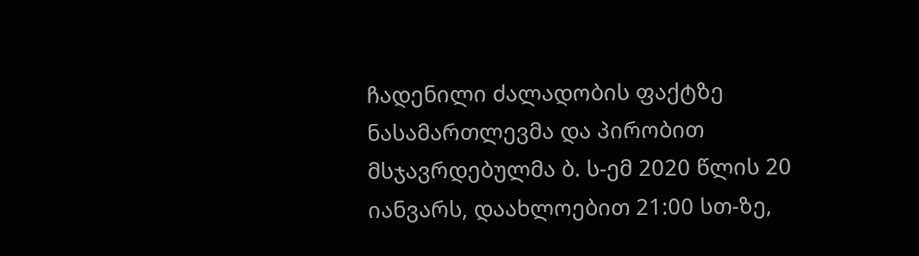ჩადენილი ძალადობის ფაქტზე ნასამართლევმა და პირობით მსჯავრდებულმა ბ. ს-ემ 2020 წლის 20 იანვარს, დაახლოებით 21:00 სთ-ზე,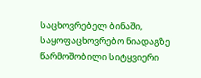საცხოვრებელ ბინაში, საყოფაცხოვრებო ნიადაგზე წარმოშობილი სიტყვიერი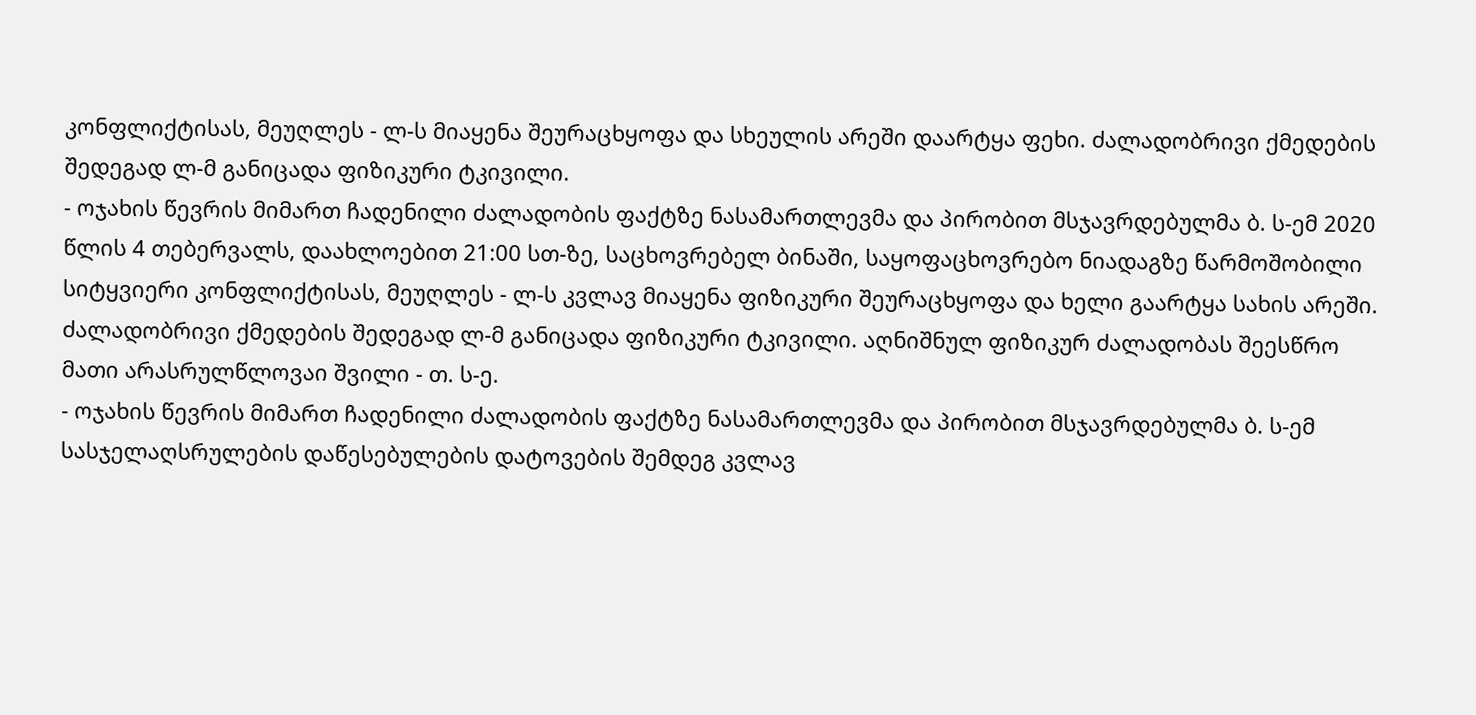კონფლიქტისას, მეუღლეს - ლ-ს მიაყენა შეურაცხყოფა და სხეულის არეში დაარტყა ფეხი. ძალადობრივი ქმედების შედეგად ლ-მ განიცადა ფიზიკური ტკივილი.
- ოჯახის წევრის მიმართ ჩადენილი ძალადობის ფაქტზე ნასამართლევმა და პირობით მსჯავრდებულმა ბ. ს-ემ 2020 წლის 4 თებერვალს, დაახლოებით 21:00 სთ-ზე, საცხოვრებელ ბინაში, საყოფაცხოვრებო ნიადაგზე წარმოშობილი სიტყვიერი კონფლიქტისას, მეუღლეს - ლ-ს კვლავ მიაყენა ფიზიკური შეურაცხყოფა და ხელი გაარტყა სახის არეში. ძალადობრივი ქმედების შედეგად ლ-მ განიცადა ფიზიკური ტკივილი. აღნიშნულ ფიზიკურ ძალადობას შეესწრო მათი არასრულწლოვაი შვილი - თ. ს-ე.
- ოჯახის წევრის მიმართ ჩადენილი ძალადობის ფაქტზე ნასამართლევმა და პირობით მსჯავრდებულმა ბ. ს-ემ სასჯელაღსრულების დაწესებულების დატოვების შემდეგ კვლავ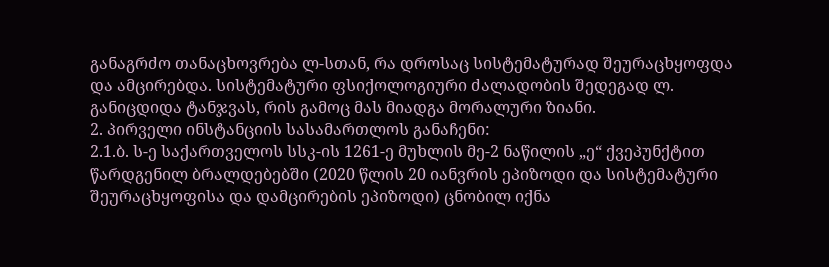განაგრძო თანაცხოვრება ლ-სთან, რა დროსაც სისტემატურად შეურაცხყოფდა და ამცირებდა. სისტემატური ფსიქოლოგიური ძალადობის შედეგად ლ. განიცდიდა ტანჯვას, რის გამოც მას მიადგა მორალური ზიანი.
2. პირველი ინსტანციის სასამართლოს განაჩენი:
2.1.ბ. ს-ე საქართველოს სსკ-ის 1261-ე მუხლის მე-2 ნაწილის „ე“ ქვეპუნქტით წარდგენილ ბრალდებებში (2020 წლის 20 იანვრის ეპიზოდი და სისტემატური შეურაცხყოფისა და დამცირების ეპიზოდი) ცნობილ იქნა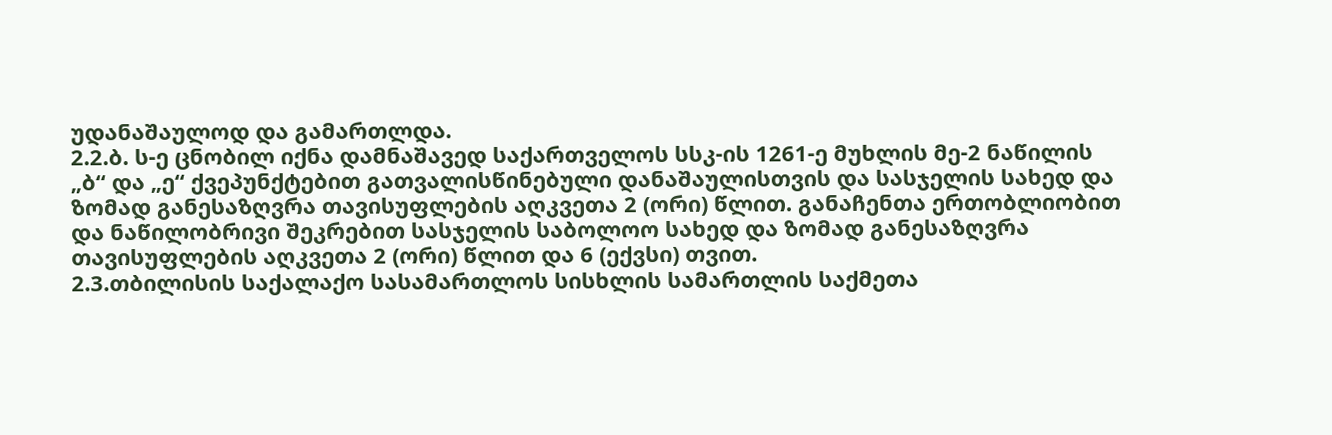უდანაშაულოდ და გამართლდა.
2.2.ბ. ს-ე ცნობილ იქნა დამნაშავედ საქართველოს სსკ-ის 1261-ე მუხლის მე-2 ნაწილის „ბ“ და „ე“ ქვეპუნქტებით გათვალისწინებული დანაშაულისთვის და სასჯელის სახედ და ზომად განესაზღვრა თავისუფლების აღკვეთა 2 (ორი) წლით. განაჩენთა ერთობლიობით და ნაწილობრივი შეკრებით სასჯელის საბოლოო სახედ და ზომად განესაზღვრა თავისუფლების აღკვეთა 2 (ორი) წლით და 6 (ექვსი) თვით.
2.3.თბილისის საქალაქო სასამართლოს სისხლის სამართლის საქმეთა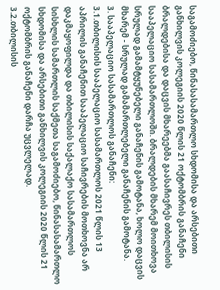საგამოძიებო, წინასასამართლო სხდომისა და არსებითი განხილვის კოლეგიის 2020 წლის 21 ოქტომბრის განაჩენი ბრალდებისა და დაცვის მხარეებმა გაასაჩივრეს თბილისის სააპელაციო სასამართლოში. ბრალდების მხარემ მოითხოვა სრულად გამამტყუნებელი განაჩენის გამოტანა, ხოლო დაცვის მხარემ - სრულად გამამართლებელი განაჩენის გამოტანა.
3. სააპელაციო სასამართლოს განაჩენი:
3.1.თბილისის სააპელაციო სასამართლოს 2021 წლის 13 აპრილის განაჩენით სააპელაციო საჩივრების მოთხოვნა არ დაკმაყოფილდა და თბილისის საქალაქო სასამართლოს სისხლის სამართლის საქმეთა საგამოძიებო, წინასასამართლო სხდომისა და არსებითი განხილვის კოლეგიის 2020 წლის 21 ოქტომბრის განაჩენი დარჩა უცვლელად.
3.2.თბილისის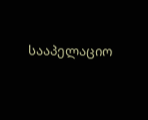სააპელაციო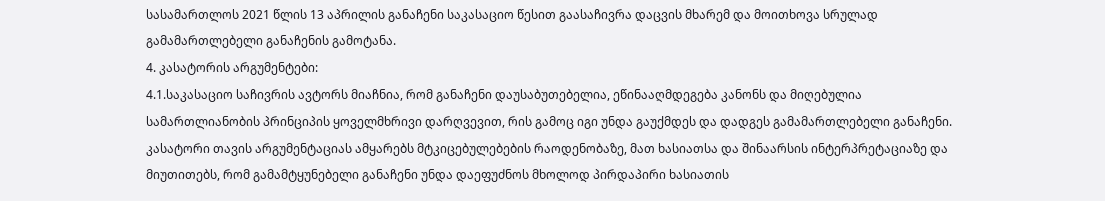სასამართლოს 2021 წლის 13 აპრილის განაჩენი საკასაციო წესით გაასაჩივრა დაცვის მხარემ და მოითხოვა სრულად გამამართლებელი განაჩენის გამოტანა.
4. კასატორის არგუმენტები:
4.1.საკასაციო საჩივრის ავტორს მიაჩნია, რომ განაჩენი დაუსაბუთებელია, ეწინააღმდეგება კანონს და მიღებულია სამართლიანობის პრინციპის ყოველმხრივი დარღვევით, რის გამოც იგი უნდა გაუქმდეს და დადგეს გამამართლებელი განაჩენი. კასატორი თავის არგუმენტაციას ამყარებს მტკიცებულებების რაოდენობაზე, მათ ხასიათსა და შინაარსის ინტერპრეტაციაზე და მიუთითებს, რომ გამამტყუნებელი განაჩენი უნდა დაეფუძნოს მხოლოდ პირდაპირი ხასიათის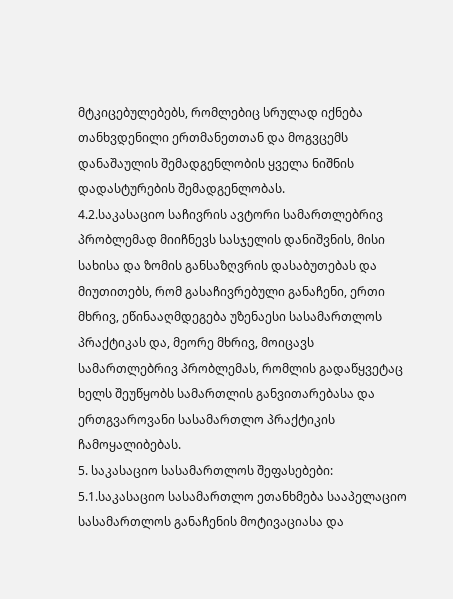მტკიცებულებებს, რომლებიც სრულად იქნება თანხვდენილი ერთმანეთთან და მოგვცემს დანაშაულის შემადგენლობის ყველა ნიშნის დადასტურების შემადგენლობას.
4.2.საკასაციო საჩივრის ავტორი სამართლებრივ პრობლემად მიიჩნევს სასჯელის დანიშვნის, მისი სახისა და ზომის განსაზღვრის დასაბუთებას და მიუთითებს, რომ გასაჩივრებული განაჩენი, ერთი მხრივ, ეწინააღმდეგება უზენაესი სასამართლოს პრაქტიკას და, მეორე მხრივ, მოიცავს სამართლებრივ პრობლემას, რომლის გადაწყვეტაც ხელს შეუწყობს სამართლის განვითარებასა და ერთგვაროვანი სასამართლო პრაქტიკის ჩამოყალიბებას.
5. საკასაციო სასამართლოს შეფასებები:
5.1.საკასაციო სასამართლო ეთანხმება სააპელაციო სასამართლოს განაჩენის მოტივაციასა და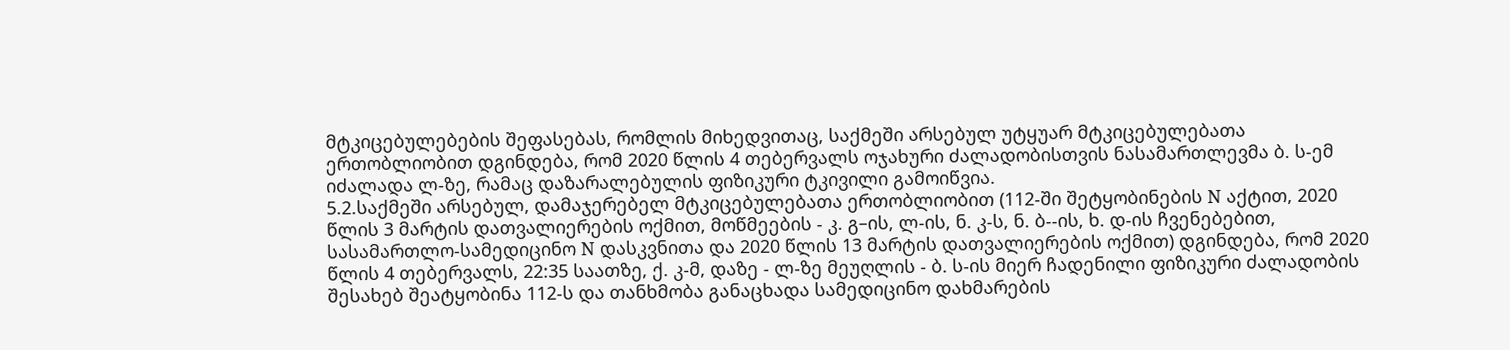მტკიცებულებების შეფასებას, რომლის მიხედვითაც, საქმეში არსებულ უტყუარ მტკიცებულებათა ერთობლიობით დგინდება, რომ 2020 წლის 4 თებერვალს ოჯახური ძალადობისთვის ნასამართლევმა ბ. ს-ემ იძალადა ლ-ზე, რამაც დაზარალებულის ფიზიკური ტკივილი გამოიწვია.
5.2.საქმეში არსებულ, დამაჯერებელ მტკიცებულებათა ერთობლიობით (112-ში შეტყობინების N აქტით, 2020 წლის 3 მარტის დათვალიერების ოქმით, მოწმეების - კ. გ–ის, ლ-ის, ნ. კ-ს, ნ. ბ--ის, ხ. დ-ის ჩვენებებით, სასამართლო-სამედიცინო N დასკვნითა და 2020 წლის 13 მარტის დათვალიერების ოქმით) დგინდება, რომ 2020 წლის 4 თებერვალს, 22:35 საათზე, ქ. კ-მ, დაზე - ლ-ზე მეუღლის - ბ. ს-ის მიერ ჩადენილი ფიზიკური ძალადობის შესახებ შეატყობინა 112-ს და თანხმობა განაცხადა სამედიცინო დახმარების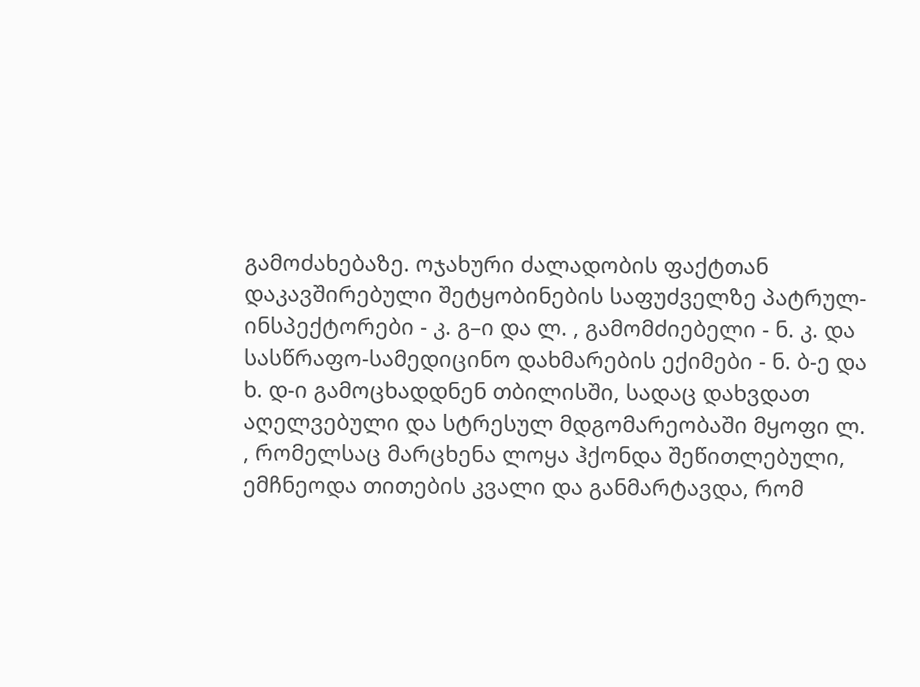გამოძახებაზე. ოჯახური ძალადობის ფაქტთან დაკავშირებული შეტყობინების საფუძველზე პატრულ-ინსპექტორები - კ. გ–ი და ლ. , გამომძიებელი - ნ. კ. და სასწრაფო-სამედიცინო დახმარების ექიმები - ნ. ბ-ე და ხ. დ-ი გამოცხადდნენ თბილისში, სადაც დახვდათ აღელვებული და სტრესულ მდგომარეობაში მყოფი ლ. , რომელსაც მარცხენა ლოყა ჰქონდა შეწითლებული, ემჩნეოდა თითების კვალი და განმარტავდა, რომ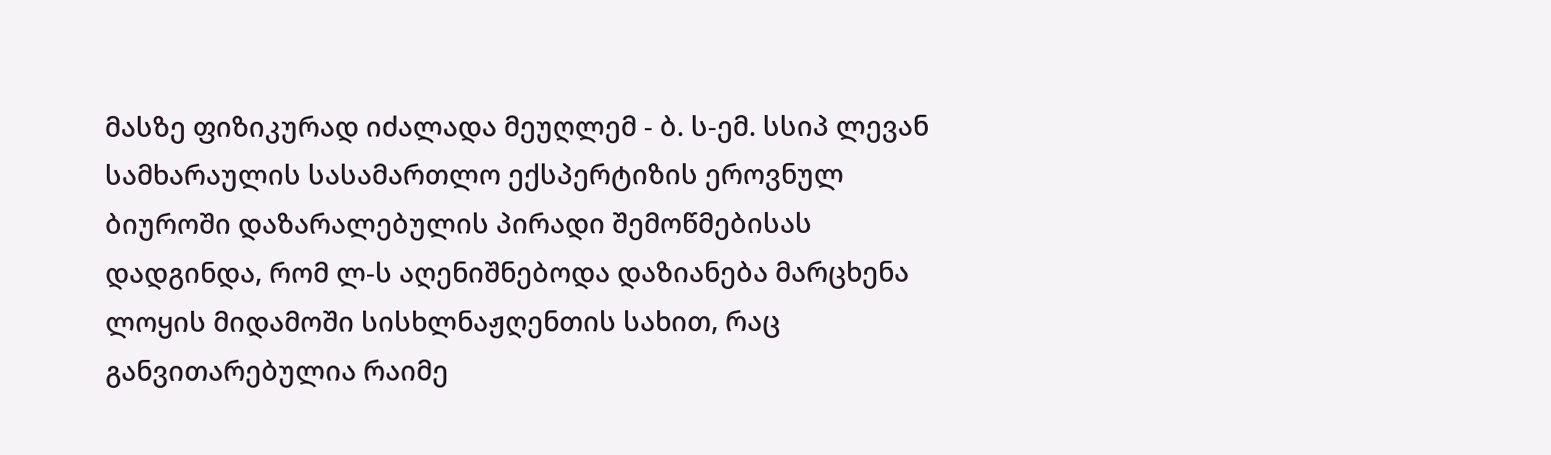მასზე ფიზიკურად იძალადა მეუღლემ - ბ. ს-ემ. სსიპ ლევან სამხარაულის სასამართლო ექსპერტიზის ეროვნულ ბიუროში დაზარალებულის პირადი შემოწმებისას დადგინდა, რომ ლ-ს აღენიშნებოდა დაზიანება მარცხენა ლოყის მიდამოში სისხლნაჟღენთის სახით, რაც განვითარებულია რაიმე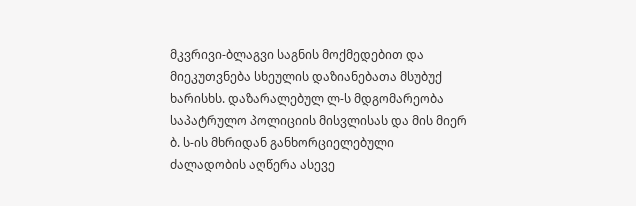მკვრივი-ბლაგვი საგნის მოქმედებით და მიეკუთვნება სხეულის დაზიანებათა მსუბუქ ხარისხს. დაზარალებულ ლ-ს მდგომარეობა საპატრულო პოლიციის მისვლისას და მის მიერ ბ. ს-ის მხრიდან განხორციელებული ძალადობის აღწერა ასევე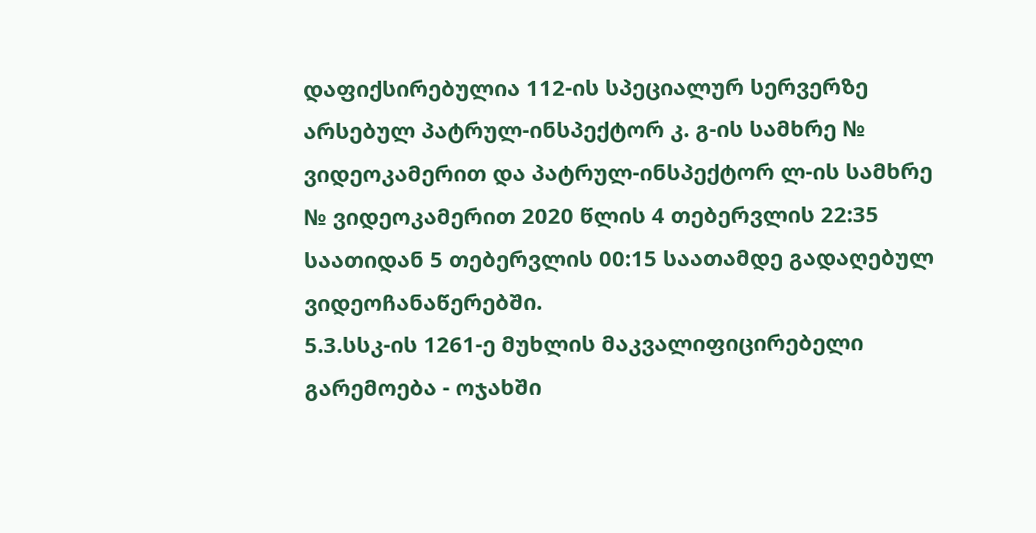დაფიქსირებულია 112-ის სპეციალურ სერვერზე არსებულ პატრულ-ინსპექტორ კ. გ-ის სამხრე № ვიდეოკამერით და პატრულ-ინსპექტორ ლ-ის სამხრე № ვიდეოკამერით 2020 წლის 4 თებერვლის 22:35 საათიდან 5 თებერვლის 00:15 საათამდე გადაღებულ ვიდეოჩანაწერებში.
5.3.სსკ-ის 1261-ე მუხლის მაკვალიფიცირებელი გარემოება - ოჯახში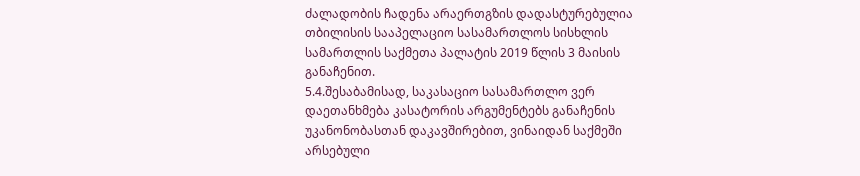ძალადობის ჩადენა არაერთგზის დადასტურებულია თბილისის სააპელაციო სასამართლოს სისხლის სამართლის საქმეთა პალატის 2019 წლის 3 მაისის განაჩენით.
5.4.შესაბამისად, საკასაციო სასამართლო ვერ დაეთანხმება კასატორის არგუმენტებს განაჩენის უკანონობასთან დაკავშირებით, ვინაიდან საქმეში არსებული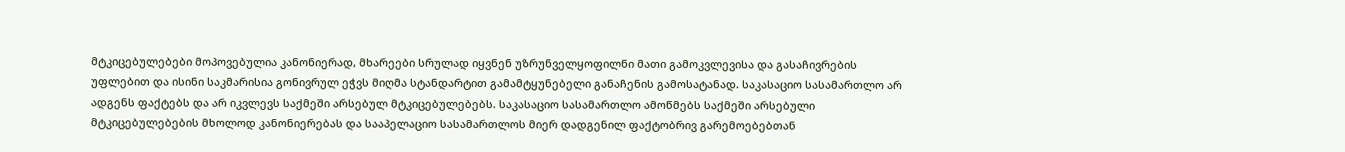მტკიცებულებები მოპოვებულია კანონიერად, მხარეები სრულად იყვნენ უზრუნველყოფილნი მათი გამოკვლევისა და გასაჩივრების უფლებით და ისინი საკმარისია გონივრულ ეჭვს მიღმა სტანდარტით გამამტყუნებელი განაჩენის გამოსატანად. საკასაციო სასამართლო არ ადგენს ფაქტებს და არ იკვლევს საქმეში არსებულ მტკიცებულებებს. საკასაციო სასამართლო ამოწმებს საქმეში არსებული მტკიცებულებების მხოლოდ კანონიერებას და სააპელაციო სასამართლოს მიერ დადგენილ ფაქტობრივ გარემოებებთან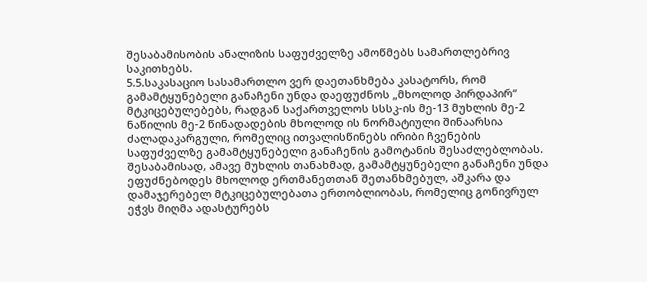შესაბამისობის ანალიზის საფუძველზე ამოწმებს სამართლებრივ საკითხებს.
5.5.საკასაციო სასამართლო ვერ დაეთანხმება კასატორს, რომ გამამტყუნებელი განაჩენი უნდა დაეფუძნოს „მხოლოდ პირდაპირ“ მტკიცებულებებს, რადგან საქართველოს სსსკ-ის მე-13 მუხლის მე-2 ნაწილის მე-2 წინადადების მხოლოდ ის ნორმატიული შინაარსია ძალადაკარგული, რომელიც ითვალისწინებს ირიბი ჩვენების საფუძველზე გამამტყუნებელი განაჩენის გამოტანის შესაძლებლობას. შესაბამისად, ამავე მუხლის თანახმად, გამამტყუნებელი განაჩენი უნდა ეფუძნებოდეს მხოლოდ ერთმანეთთან შეთანხმებულ, აშკარა და დამაჯერებელ მტკიცებულებათა ერთობლიობას, რომელიც გონივრულ ეჭვს მიღმა ადასტურებს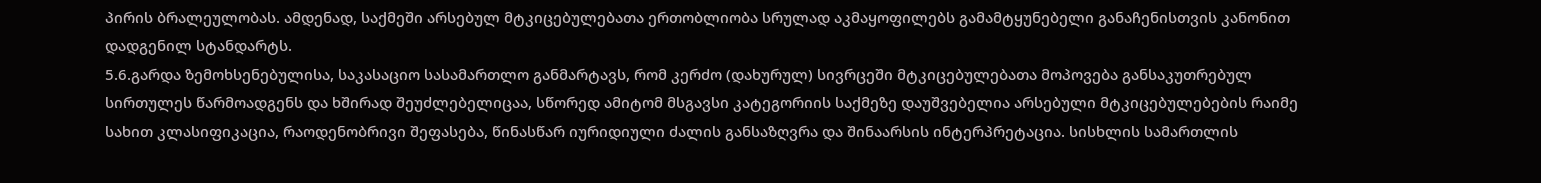პირის ბრალეულობას. ამდენად, საქმეში არსებულ მტკიცებულებათა ერთობლიობა სრულად აკმაყოფილებს გამამტყუნებელი განაჩენისთვის კანონით დადგენილ სტანდარტს.
5.6.გარდა ზემოხსენებულისა, საკასაციო სასამართლო განმარტავს, რომ კერძო (დახურულ) სივრცეში მტკიცებულებათა მოპოვება განსაკუთრებულ სირთულეს წარმოადგენს და ხშირად შეუძლებელიცაა, სწორედ ამიტომ მსგავსი კატეგორიის საქმეზე დაუშვებელია არსებული მტკიცებულებების რაიმე სახით კლასიფიკაცია, რაოდენობრივი შეფასება, წინასწარ იურიდიული ძალის განსაზღვრა და შინაარსის ინტერპრეტაცია. სისხლის სამართლის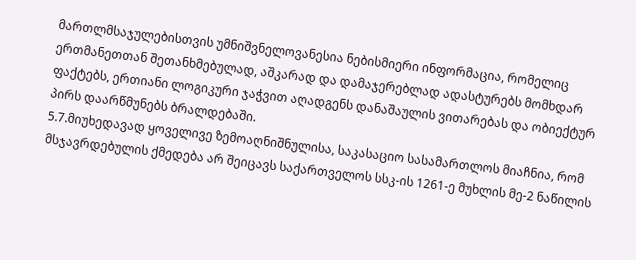მართლმსაჯულებისთვის უმნიშვნელოვანესია ნებისმიერი ინფორმაცია, რომელიც ერთმანეთთან შეთანხმებულად, აშკარად და დამაჯერებლად ადასტურებს მომხდარ ფაქტებს, ერთიანი ლოგიკური ჯაჭვით აღადგენს დანაშაულის ვითარებას და ობიექტურ პირს დაარწმუნებს ბრალდებაში.
5.7.მიუხედავად ყოველივე ზემოაღნიშნულისა, საკასაციო სასამართლოს მიაჩნია, რომ მსჯავრდებულის ქმედება არ შეიცავს საქართველოს სსკ-ის 1261-ე მუხლის მე-2 ნაწილის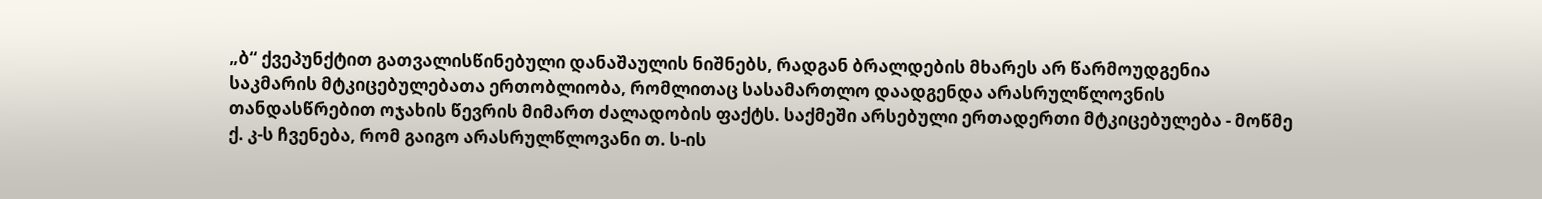„ბ“ ქვეპუნქტით გათვალისწინებული დანაშაულის ნიშნებს, რადგან ბრალდების მხარეს არ წარმოუდგენია საკმარის მტკიცებულებათა ერთობლიობა, რომლითაც სასამართლო დაადგენდა არასრულწლოვნის თანდასწრებით ოჯახის წევრის მიმართ ძალადობის ფაქტს. საქმეში არსებული ერთადერთი მტკიცებულება - მოწმე ქ. კ-ს ჩვენება, რომ გაიგო არასრულწლოვანი თ. ს-ის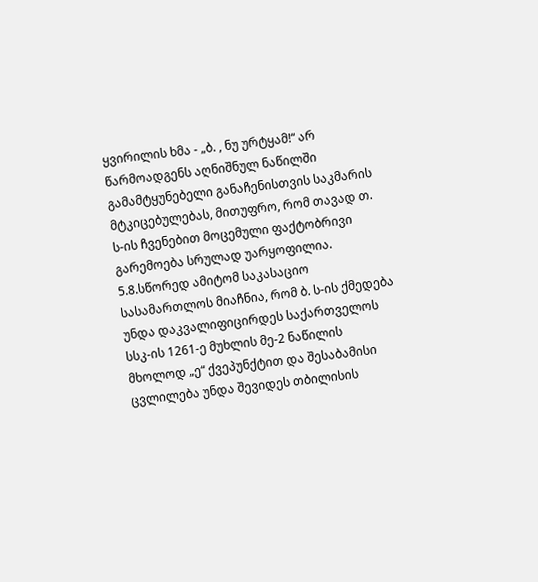ყვირილის ხმა - „ბ. , ნუ ურტყამ!“ არ წარმოადგენს აღნიშნულ ნაწილში გამამტყუნებელი განაჩენისთვის საკმარის მტკიცებულებას, მითუფრო, რომ თავად თ. ს-ის ჩვენებით მოცემული ფაქტობრივი გარემოება სრულად უარყოფილია.
5.8.სწორედ ამიტომ საკასაციო სასამართლოს მიაჩნია, რომ ბ. ს-ის ქმედება უნდა დაკვალიფიცირდეს საქართველოს სსკ-ის 1261-ე მუხლის მე-2 ნაწილის მხოლოდ „ე“ ქვეპუნქტით და შესაბამისი ცვლილება უნდა შევიდეს თბილისის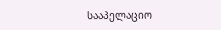სააპელაციო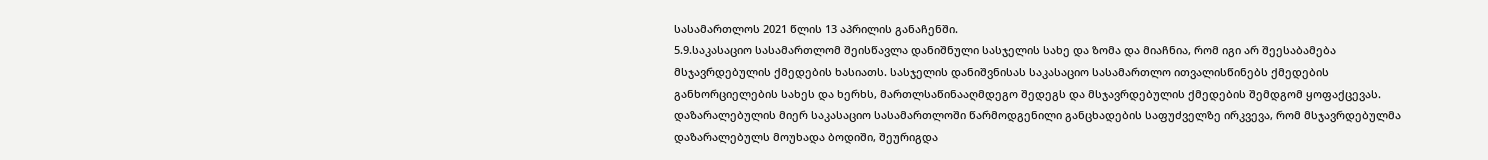სასამართლოს 2021 წლის 13 აპრილის განაჩენში.
5.9.საკასაციო სასამართლომ შეისწავლა დანიშნული სასჯელის სახე და ზომა და მიაჩნია, რომ იგი არ შეესაბამება მსჯავრდებულის ქმედების ხასიათს. სასჯელის დანიშვნისას საკასაციო სასამართლო ითვალისწინებს ქმედების განხორციელების სახეს და ხერხს, მართლსაწინააღმდეგო შედეგს და მსჯავრდებულის ქმედების შემდგომ ყოფაქცევას. დაზარალებულის მიერ საკასაციო სასამართლოში წარმოდგენილი განცხადების საფუძველზე ირკვევა, რომ მსჯავრდებულმა დაზარალებულს მოუხადა ბოდიში, შეურიგდა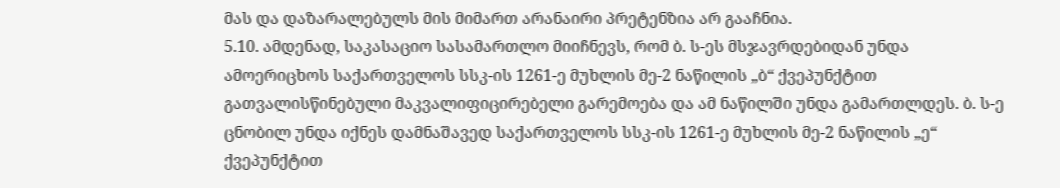მას და დაზარალებულს მის მიმართ არანაირი პრეტენზია არ გააჩნია.
5.10. ამდენად, საკასაციო სასამართლო მიიჩნევს, რომ ბ. ს-ეს მსჯავრდებიდან უნდა ამოერიცხოს საქართველოს სსკ-ის 1261-ე მუხლის მე-2 ნაწილის „ბ“ ქვეპუნქტით გათვალისწინებული მაკვალიფიცირებელი გარემოება და ამ ნაწილში უნდა გამართლდეს. ბ. ს-ე ცნობილ უნდა იქნეს დამნაშავედ საქართველოს სსკ-ის 1261-ე მუხლის მე-2 ნაწილის „ე“ ქვეპუნქტით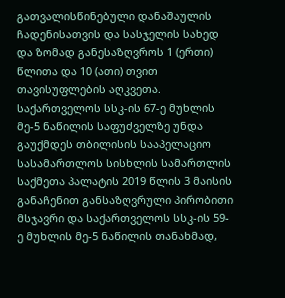გათვალისწინებული დანაშაულის ჩადენისათვის და სასჯელის სახედ და ზომად განესაზღვროს 1 (ერთი) წლითა და 10 (ათი) თვით თავისუფლების აღკვეთა. საქართველოს სსკ-ის 67-ე მუხლის მე-5 ნაწილის საფუძველზე უნდა გაუქმდეს თბილისის სააპელაციო სასამართლოს სისხლის სამართლის საქმეთა პალატის 2019 წლის 3 მაისის განაჩენით განსაზღვრული პირობითი მსჯავრი და საქართველოს სსკ-ის 59-ე მუხლის მე-5 ნაწილის თანახმად,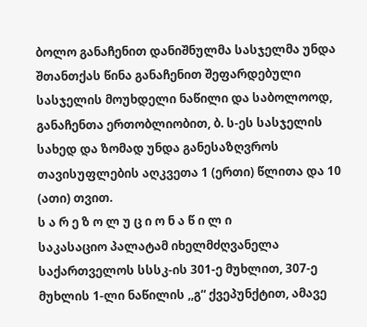ბოლო განაჩენით დანიშნულმა სასჯელმა უნდა შთანთქას წინა განაჩენით შეფარდებული სასჯელის მოუხდელი ნაწილი და საბოლოოდ, განაჩენთა ერთობლიობით, ბ. ს-ეს სასჯელის სახედ და ზომად უნდა განესაზღვროს თავისუფლების აღკვეთა 1 (ერთი) წლითა და 10 (ათი) თვით.
ს ა რ ე ზ ო ლ უ ც ი ო ნ ა წ ი ლ ი
საკასაციო პალატამ იხელმძღვანელა საქართველოს სსსკ-ის 301-ე მუხლით, 307-ე მუხლის 1-ლი ნაწილის ,,გ“ ქვეპუნქტით, ამავე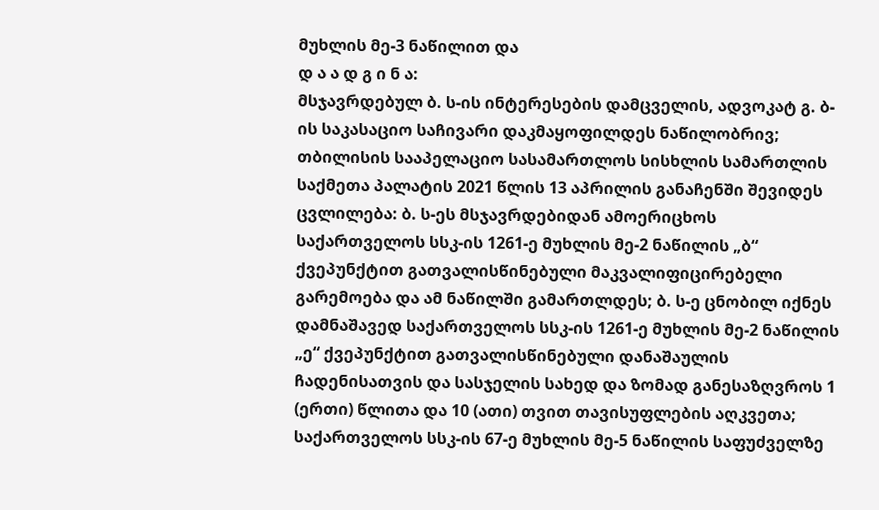მუხლის მე-3 ნაწილით და
დ ა ა დ გ ი ნ ა:
მსჯავრდებულ ბ. ს-ის ინტერესების დამცველის, ადვოკატ გ. ბ-ის საკასაციო საჩივარი დაკმაყოფილდეს ნაწილობრივ; თბილისის სააპელაციო სასამართლოს სისხლის სამართლის საქმეთა პალატის 2021 წლის 13 აპრილის განაჩენში შევიდეს ცვლილება: ბ. ს-ეს მსჯავრდებიდან ამოერიცხოს საქართველოს სსკ-ის 1261-ე მუხლის მე-2 ნაწილის „ბ“ ქვეპუნქტით გათვალისწინებული მაკვალიფიცირებელი გარემოება და ამ ნაწილში გამართლდეს; ბ. ს-ე ცნობილ იქნეს დამნაშავედ საქართველოს სსკ-ის 1261-ე მუხლის მე-2 ნაწილის „ე“ ქვეპუნქტით გათვალისწინებული დანაშაულის ჩადენისათვის და სასჯელის სახედ და ზომად განესაზღვროს 1 (ერთი) წლითა და 10 (ათი) თვით თავისუფლების აღკვეთა; საქართველოს სსკ-ის 67-ე მუხლის მე-5 ნაწილის საფუძველზე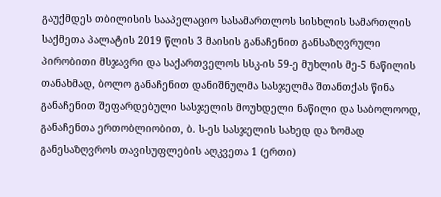გაუქმდეს თბილისის სააპელაციო სასამართლოს სისხლის სამართლის საქმეთა პალატის 2019 წლის 3 მაისის განაჩენით განსაზღვრული პირობითი მსჯავრი და საქართველოს სსკ-ის 59-ე მუხლის მე-5 ნაწილის თანახმად, ბოლო განაჩენით დანიშნულმა სასჯელმა შთანთქას წინა განაჩენით შეფარდებული სასჯელის მოუხდელი ნაწილი და საბოლოოდ, განაჩენთა ერთობლიობით, ბ. ს-ეს სასჯელის სახედ და ზომად განესაზღვროს თავისუფლების აღკვეთა 1 (ერთი)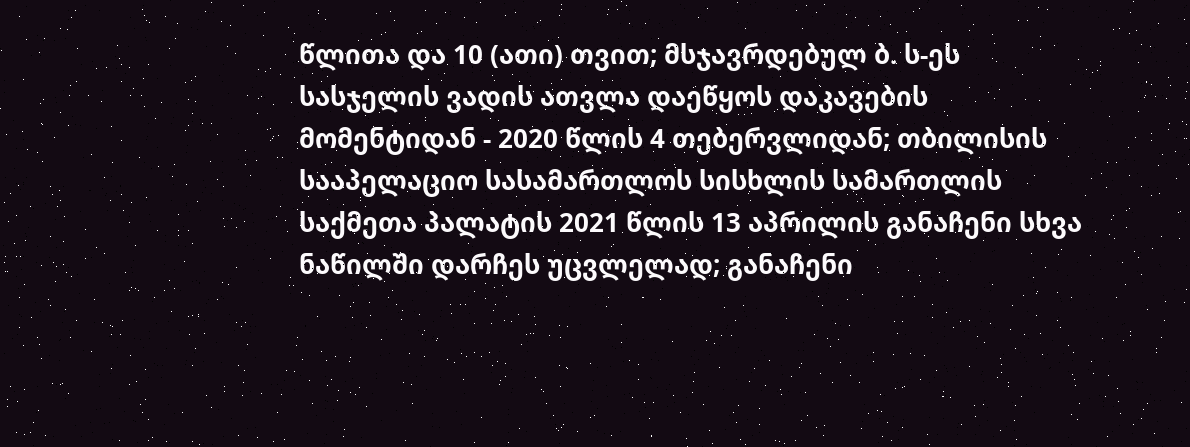წლითა და 10 (ათი) თვით; მსჯავრდებულ ბ. ს-ეს სასჯელის ვადის ათვლა დაეწყოს დაკავების მომენტიდან - 2020 წლის 4 თებერვლიდან; თბილისის სააპელაციო სასამართლოს სისხლის სამართლის საქმეთა პალატის 2021 წლის 13 აპრილის განაჩენი სხვა ნაწილში დარჩეს უცვლელად; განაჩენი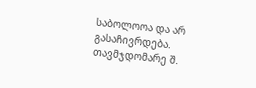საბოლოოა და არ გასაჩივრდება.
თავმჯდომარე შ.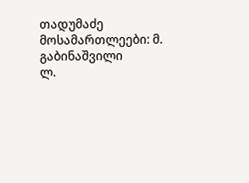თადუმაძე
მოსამართლეები: მ. გაბინაშვილი
ლ.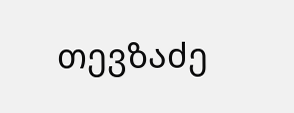თევზაძე